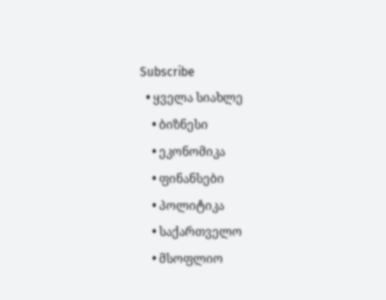Subscribe
  • ყველა სიახლე
    • ბიზნესი
    • ეკონომიკა
    • ფინანსები
    • პოლიტიკა
    • საქართველო
    • მსოფლიო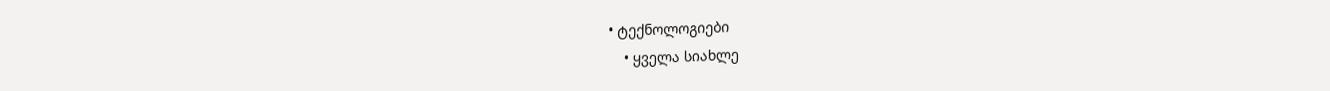• ტექნოლოგიები
    • ყველა სიახლე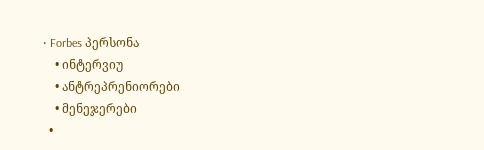• Forbes პერსონა
    • ინტერვიუ
    • ანტრეპრენიორები
    • მენეჯერები
  •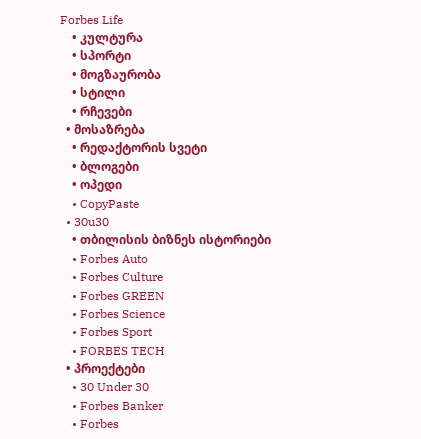Forbes Life
    • კულტურა
    • სპორტი
    • მოგზაურობა
    • სტილი
    • რჩევები
  • მოსაზრება
    • რედაქტორის სვეტი
    • ბლოგები
    • ოპედი
    • CopyPaste
  • 30u30
    • თბილისის ბიზნეს ისტორიები
    • Forbes Auto
    • Forbes Culture
    • Forbes GREEN
    • Forbes Science
    • Forbes Sport
    • FORBES TECH
  • პროექტები
    • 30 Under 30
    • Forbes Banker
    • Forbes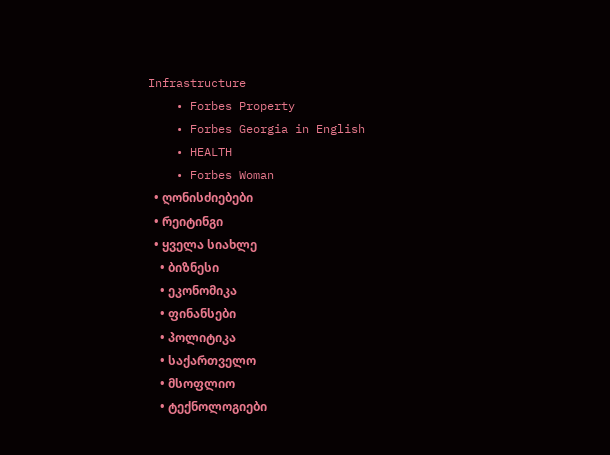Infrastructure
    • Forbes Property
    • Forbes Georgia in English
    • HEALTH
    • Forbes Woman
  • ღონისძიებები
  • რეიტინგი
  • ყველა სიახლე
    • ბიზნესი
    • ეკონომიკა
    • ფინანსები
    • პოლიტიკა
    • საქართველო
    • მსოფლიო
    • ტექნოლოგიები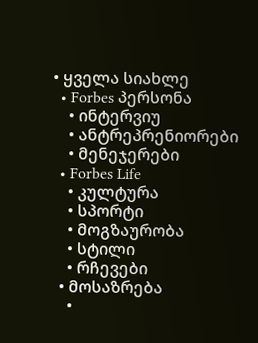• ყველა სიახლე
  • Forbes პერსონა
    • ინტერვიუ
    • ანტრეპრენიორები
    • მენეჯერები
  • Forbes Life
    • კულტურა
    • სპორტი
    • მოგზაურობა
    • სტილი
    • რჩევები
  • მოსაზრება
    •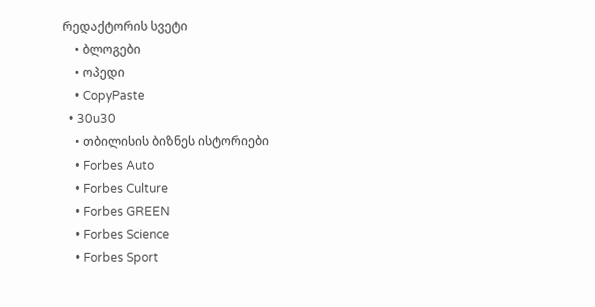რედაქტორის სვეტი
    • ბლოგები
    • ოპედი
    • CopyPaste
  • 30u30
    • თბილისის ბიზნეს ისტორიები
    • Forbes Auto
    • Forbes Culture
    • Forbes GREEN
    • Forbes Science
    • Forbes Sport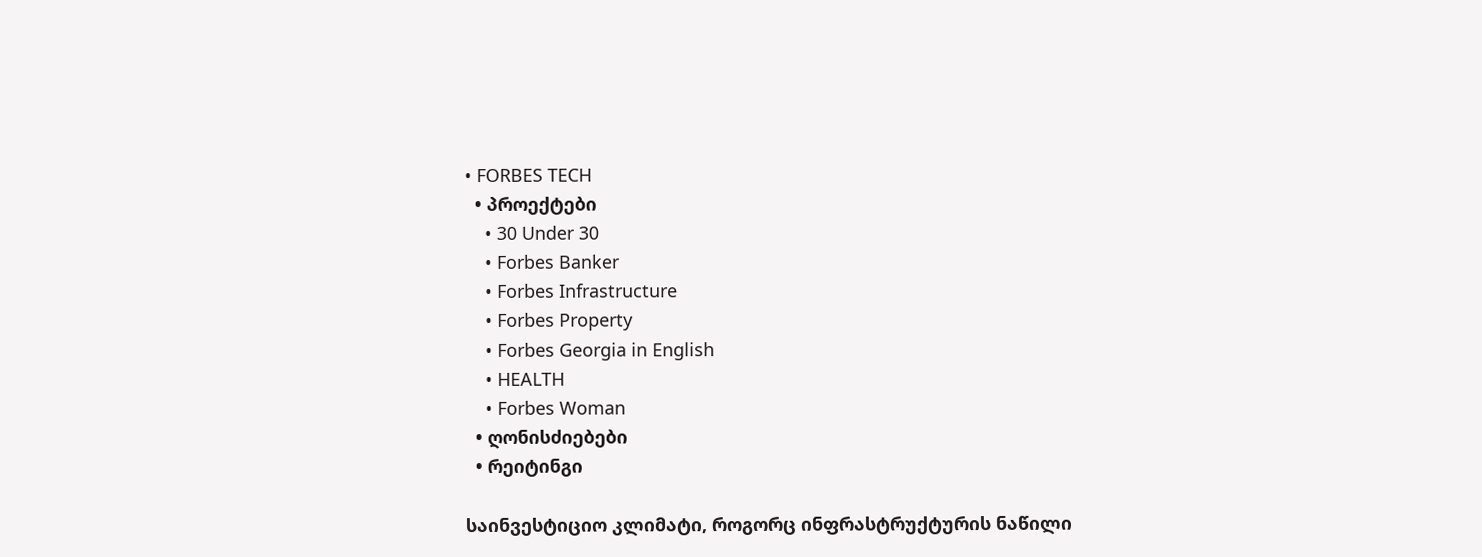• FORBES TECH
  • პროექტები
    • 30 Under 30
    • Forbes Banker
    • Forbes Infrastructure
    • Forbes Property
    • Forbes Georgia in English
    • HEALTH
    • Forbes Woman
  • ღონისძიებები
  • რეიტინგი

საინვესტიციო კლიმატი, როგორც ინფრასტრუქტურის ნაწილი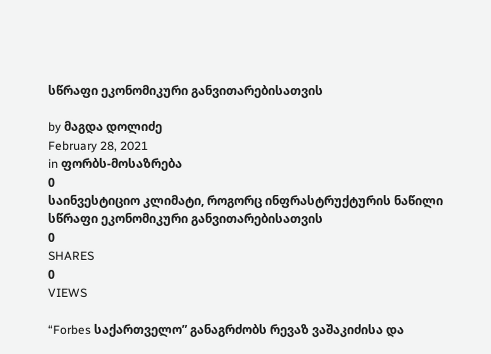სწრაფი ეკონომიკური განვითარებისათვის

by მაგდა დოლიძე
February 28, 2021
in ფორბს-მოსაზრება
0
საინვესტიციო კლიმატი, როგორც ინფრასტრუქტურის ნაწილი სწრაფი ეკონომიკური განვითარებისათვის
0
SHARES
0
VIEWS

“Forbes საქართველო” განაგრძობს რევაზ ვაშაკიძისა და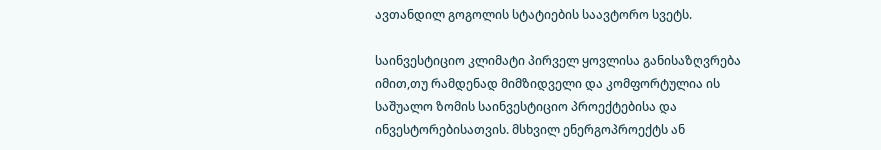ავთანდილ გოგოლის სტატიების საავტორო სვეტს.

საინვესტიციო კლიმატი პირველ ყოვლისა განისაზღვრება იმით,თუ რამდენად მიმზიდველი და კომფორტულია ის საშუალო ზომის საინვესტიციო პროექტებისა და ინვესტორებისათვის. მსხვილ ენერგოპროექტს ან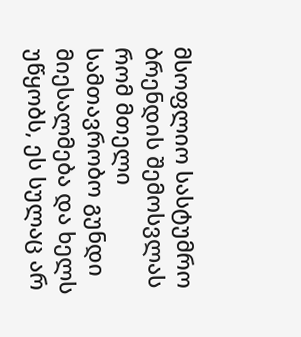მსოფლიო სასტუმრო ბრენდის შემოსვლას რომ მთელი სამთავრობო გუნდი მიესალმება და ხელს უწყობს, ეს სულაც არ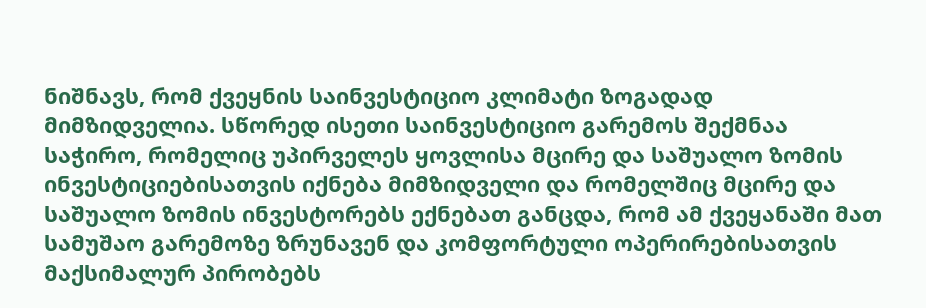ნიშნავს, რომ ქვეყნის საინვესტიციო კლიმატი ზოგადად მიმზიდველია. სწორედ ისეთი საინვესტიციო გარემოს შექმნაა საჭირო, რომელიც უპირველეს ყოვლისა მცირე და საშუალო ზომის ინვესტიციებისათვის იქნება მიმზიდველი და რომელშიც მცირე და საშუალო ზომის ინვესტორებს ექნებათ განცდა, რომ ამ ქვეყანაში მათ სამუშაო გარემოზე ზრუნავენ და კომფორტული ოპერირებისათვის მაქსიმალურ პირობებს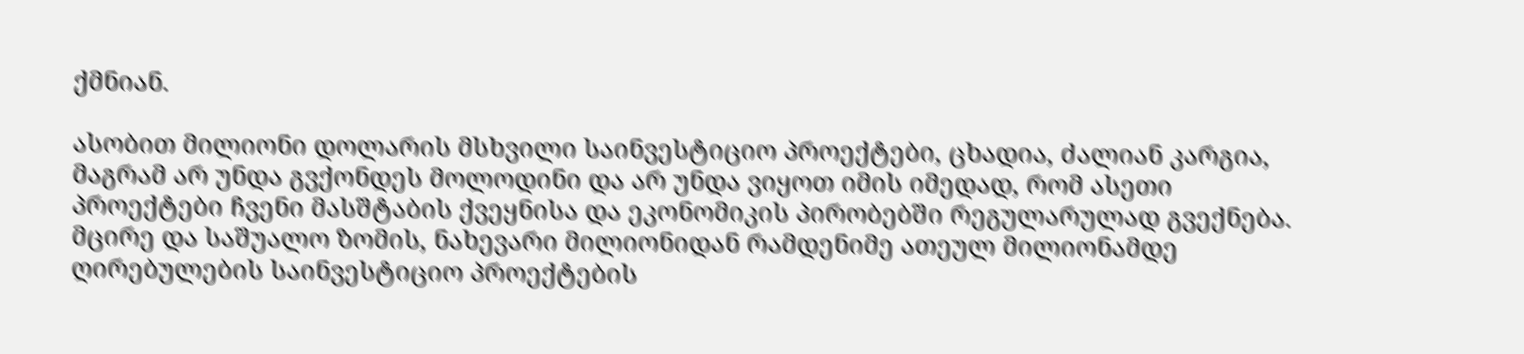ქმნიან.

ასობით მილიონი დოლარის მსხვილი საინვესტიციო პროექტები, ცხადია, ძალიან კარგია, მაგრამ არ უნდა გვქონდეს მოლოდინი და არ უნდა ვიყოთ იმის იმედად, რომ ასეთი პროექტები ჩვენი მასშტაბის ქვეყნისა და ეკონომიკის პირობებში რეგულარულად გვექნება. მცირე და საშუალო ზომის, ნახევარი მილიონიდან რამდენიმე ათეულ მილიონამდე ღირებულების საინვესტიციო პროექტების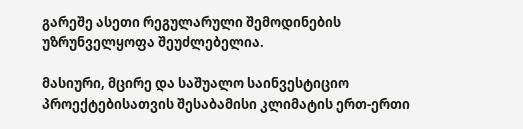გარეშე ასეთი რეგულარული შემოდინების უზრუნველყოფა შეუძლებელია.

მასიური, მცირე და საშუალო საინვესტიციო პროექტებისათვის შესაბამისი კლიმატის ერთ-ერთი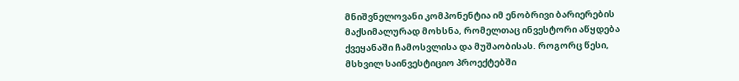მნიშვნელოვანი კომპონენტია იმ ენობრივი ბარიერების მაქსიმალურად მოხსნა, რომელთაც ინვესტორი აწყდება ქვეყანაში ჩამოსვლისა და მუშაობისას. როგორც წესი, მსხვილ საინვესტიციო პროექტებში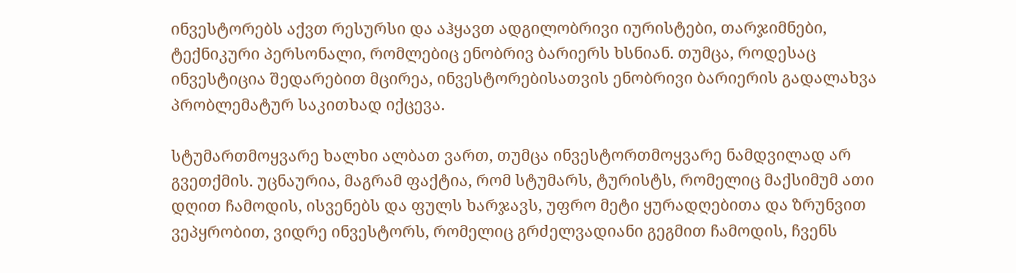ინვესტორებს აქვთ რესურსი და აჰყავთ ადგილობრივი იურისტები, თარჯიმნები, ტექნიკური პერსონალი, რომლებიც ენობრივ ბარიერს ხსნიან. თუმცა, როდესაც ინვესტიცია შედარებით მცირეა, ინვესტორებისათვის ენობრივი ბარიერის გადალახვა პრობლემატურ საკითხად იქცევა.

სტუმართმოყვარე ხალხი ალბათ ვართ, თუმცა ინვესტორთმოყვარე ნამდვილად არ გვეთქმის. უცნაურია, მაგრამ ფაქტია, რომ სტუმარს, ტურისტს, რომელიც მაქსიმუმ ათი დღით ჩამოდის, ისვენებს და ფულს ხარჯავს, უფრო მეტი ყურადღებითა და ზრუნვით ვეპყრობით, ვიდრე ინვესტორს, რომელიც გრძელვადიანი გეგმით ჩამოდის, ჩვენს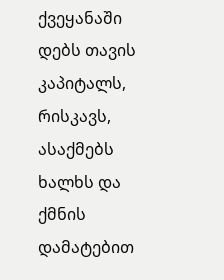ქვეყანაში დებს თავის კაპიტალს, რისკავს, ასაქმებს ხალხს და ქმნის დამატებით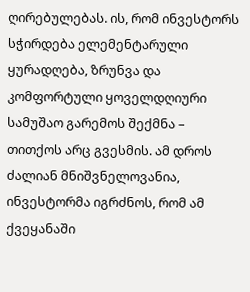ღირებულებას. ის, რომ ინვესტორს სჭირდება ელემენტარული ყურადღება, ზრუნვა და კომფორტული ყოველდღიური სამუშაო გარემოს შექმნა – თითქოს არც გვესმის. ამ დროს ძალიან მნიშვნელოვანია, ინვესტორმა იგრძნოს, რომ ამ ქვეყანაში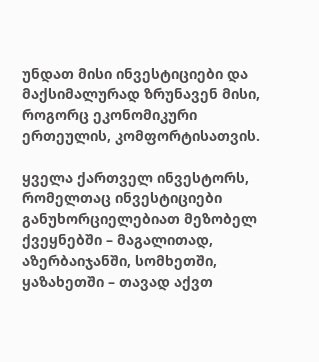უნდათ მისი ინვესტიციები და მაქსიმალურად ზრუნავენ მისი, როგორც ეკონომიკური ერთეულის, კომფორტისათვის.

ყველა ქართველ ინვესტორს, რომელთაც ინვესტიციები განუხორციელებიათ მეზობელ ქვეყნებში – მაგალითად, აზერბაიჯანში, სომხეთში, ყაზახეთში – თავად აქვთ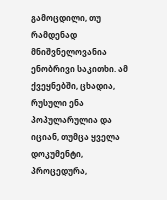გამოცდილი, თუ რამდენად მნიშვნელოვანია ენობრივი საკითხი. ამ ქვეყნებში, ცხადია, რუსული ენა პოპულარულია და იციან, თუმცა ყველა დოკუმენტი, პროცედურა,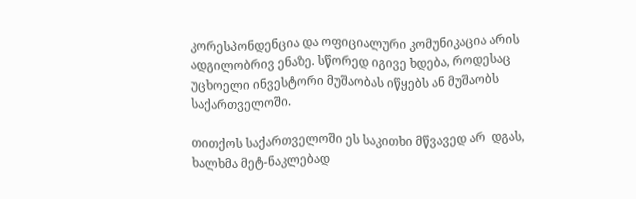კორესპონდენცია და ოფიციალური კომუნიკაცია არის ადგილობრივ ენაზე. სწორედ იგივე ხდება, როდესაც უცხოელი ინვესტორი მუშაობას იწყებს ან მუშაობს საქართველოში.

თითქოს საქართველოში ეს საკითხი მწვავედ არ  დგას, ხალხმა მეტ-ნაკლებად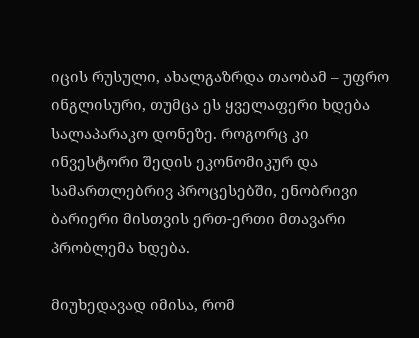იცის რუსული, ახალგაზრდა თაობამ – უფრო ინგლისური, თუმცა ეს ყველაფერი ხდება სალაპარაკო დონეზე. როგორც კი ინვესტორი შედის ეკონომიკურ და სამართლებრივ პროცესებში, ენობრივი ბარიერი მისთვის ერთ-ერთი მთავარი პრობლემა ხდება.

მიუხედავად იმისა, რომ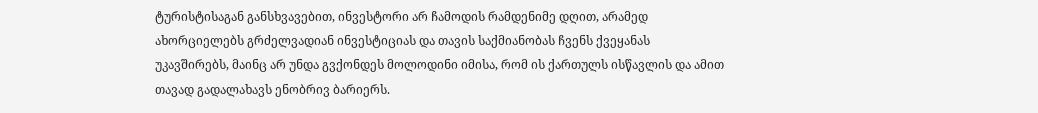ტურისტისაგან განსხვავებით, ინვესტორი არ ჩამოდის რამდენიმე დღით, არამედ ახორციელებს გრძელვადიან ინვესტიციას და თავის საქმიანობას ჩვენს ქვეყანას უკავშირებს, მაინც არ უნდა გვქონდეს მოლოდინი იმისა, რომ ის ქართულს ისწავლის და ამით თავად გადალახავს ენობრივ ბარიერს.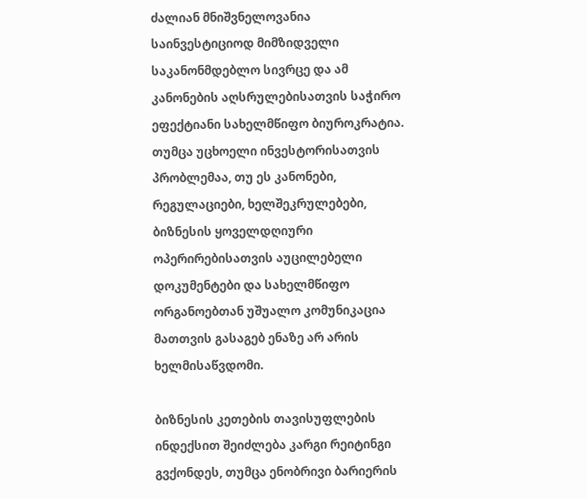ძალიან მნიშვნელოვანია საინვესტიციოდ მიმზიდველი საკანონმდებლო სივრცე და ამ კანონების აღსრულებისათვის საჭირო ეფექტიანი სახელმწიფო ბიუროკრატია. თუმცა უცხოელი ინვესტორისათვის პრობლემაა, თუ ეს კანონები, რეგულაციები, ხელშეკრულებები, ბიზნესის ყოველდღიური ოპერირებისათვის აუცილებელი დოკუმენტები და სახელმწიფო ორგანოებთან უშუალო კომუნიკაცია მათთვის გასაგებ ენაზე არ არის ხელმისაწვდომი.

ბიზნესის კეთების თავისუფლების ინდექსით შეიძლება კარგი რეიტინგი გვქონდეს, თუმცა ენობრივი ბარიერის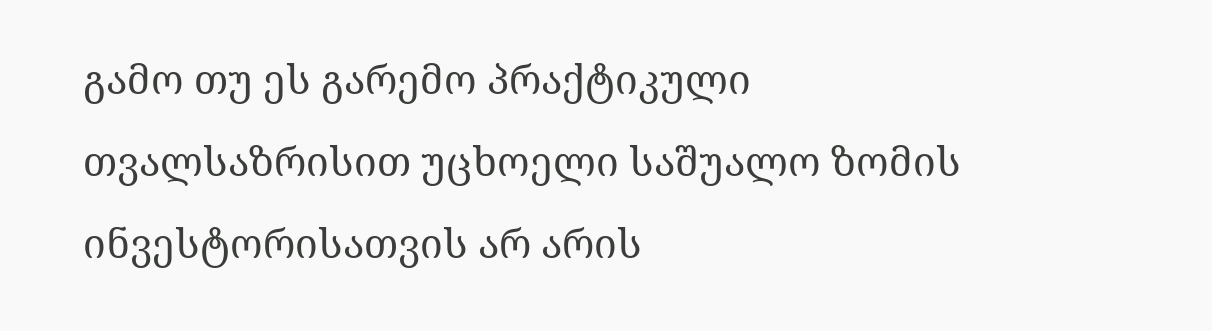გამო თუ ეს გარემო პრაქტიკული თვალსაზრისით უცხოელი საშუალო ზომის ინვესტორისათვის არ არის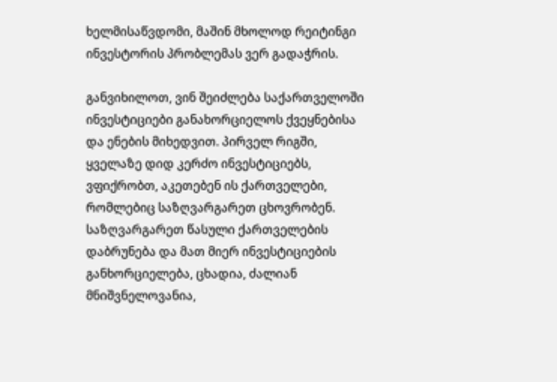ხელმისაწვდომი, მაშინ მხოლოდ რეიტინგი ინვესტორის პრობლემას ვერ გადაჭრის.

განვიხილოთ, ვინ შეიძლება საქართველოში ინვესტიციები განახორციელოს ქვეყნებისა და ენების მიხედვით. პირველ რიგში, ყველაზე დიდ კერძო ინვესტიციებს, ვფიქრობთ, აკეთებენ ის ქართველები, რომლებიც საზღვარგარეთ ცხოვრობენ. საზღვარგარეთ წასული ქართველების დაბრუნება და მათ მიერ ინვესტიციების განხორციელება, ცხადია, ძალიან მნიშვნელოვანია,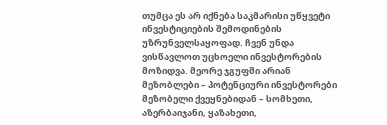თუმცა ეს არ იქნება საკმარისი უწყვეტი ინვესტიციების შემოდინების უზრუნველსაყოფად. ჩვენ უნდა ვისწავლოთ უცხოელი ინვესტორების მოზიდვა. მეორე ჯგუფში არიან მეზობლები – პოტენციური ინვესტორები მეზობელი ქვეყნებიდან – სომხეთი, აზერბაიჯანი, ყაზახეთი,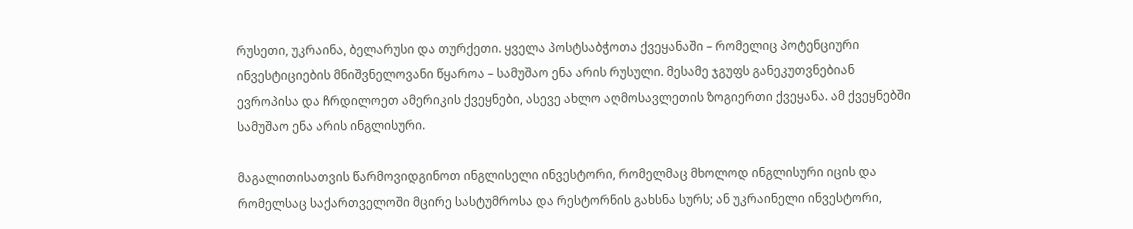რუსეთი, უკრაინა, ბელარუსი და თურქეთი. ყველა პოსტსაბჭოთა ქვეყანაში – რომელიც პოტენციური ინვესტიციების მნიშვნელოვანი წყაროა – სამუშაო ენა არის რუსული. მესამე ჯგუფს განეკუთვნებიან ევროპისა და ჩრდილოეთ ამერიკის ქვეყნები, ასევე ახლო აღმოსავლეთის ზოგიერთი ქვეყანა. ამ ქვეყნებში სამუშაო ენა არის ინგლისური.

მაგალითისათვის წარმოვიდგინოთ ინგლისელი ინვესტორი, რომელმაც მხოლოდ ინგლისური იცის და რომელსაც საქართველოში მცირე სასტუმროსა და რესტორნის გახსნა სურს; ან უკრაინელი ინვესტორი,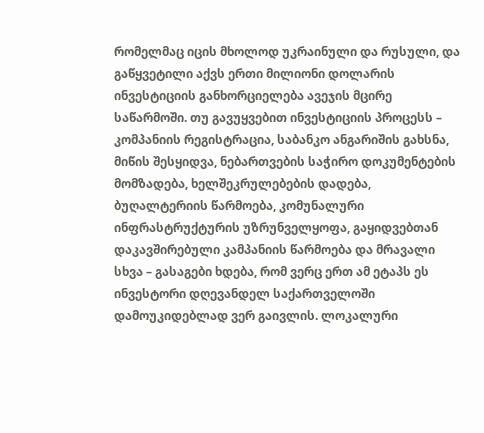რომელმაც იცის მხოლოდ უკრაინული და რუსული, და გაწყვეტილი აქვს ერთი მილიონი დოლარის ინვესტიციის განხორციელება ავეჯის მცირე საწარმოში. თუ გავუყვებით ინვესტიციის პროცესს – კომპანიის რეგისტრაცია, საბანკო ანგარიშის გახსნა, მიწის შესყიდვა, ნებართვების საჭირო დოკუმენტების მომზადება, ხელშეკრულებების დადება, ბუღალტერიის წარმოება, კომუნალური ინფრასტრუქტურის უზრუნველყოფა, გაყიდვებთან დაკავშირებული კამპანიის წარმოება და მრავალი სხვა – გასაგები ხდება, რომ ვერც ერთ ამ ეტაპს ეს ინვესტორი დღევანდელ საქართველოში დამოუკიდებლად ვერ გაივლის. ლოკალური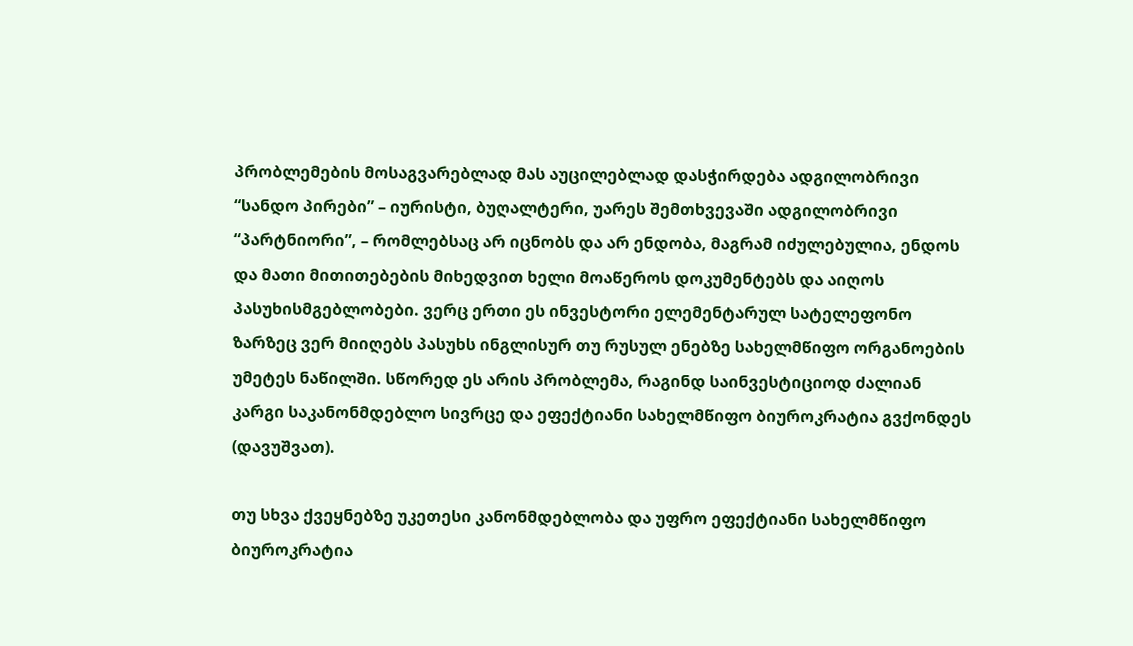პრობლემების მოსაგვარებლად მას აუცილებლად დასჭირდება ადგილობრივი “სანდო პირები” – იურისტი, ბუღალტერი, უარეს შემთხვევაში ადგილობრივი “პარტნიორი”, – რომლებსაც არ იცნობს და არ ენდობა, მაგრამ იძულებულია, ენდოს და მათი მითითებების მიხედვით ხელი მოაწეროს დოკუმენტებს და აიღოს პასუხისმგებლობები. ვერც ერთი ეს ინვესტორი ელემენტარულ სატელეფონო ზარზეც ვერ მიიღებს პასუხს ინგლისურ თუ რუსულ ენებზე სახელმწიფო ორგანოების უმეტეს ნაწილში. სწორედ ეს არის პრობლემა, რაგინდ საინვესტიციოდ ძალიან კარგი საკანონმდებლო სივრცე და ეფექტიანი სახელმწიფო ბიუროკრატია გვქონდეს (დავუშვათ).

თუ სხვა ქვეყნებზე უკეთესი კანონმდებლობა და უფრო ეფექტიანი სახელმწიფო ბიუროკრატია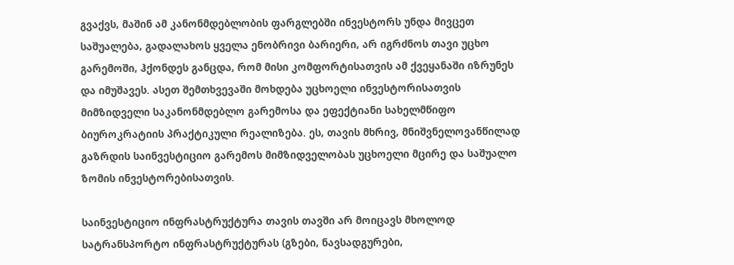გვაქვს, მაშინ ამ კანონმდებლობის ფარგლებში ინვესტორს უნდა მივცეთ საშუალება, გადალახოს ყველა ენობრივი ბარიერი, არ იგრძნოს თავი უცხო გარემოში, ჰქონდეს განცდა, რომ მისი კომფორტისათვის ამ ქვეყანაში იზრუნეს და იმუშავეს. ასეთ შემთხვევაში მოხდება უცხოელი ინვესტორისათვის მიმზიდველი საკანონმდებლო გარემოსა და ეფექტიანი სახელმწიფო ბიუროკრატიის პრაქტიკული რეალიზება. ეს, თავის მხრივ, მნიშვნელოვანწილად გაზრდის საინვესტიციო გარემოს მიმზიდველობას უცხოელი მცირე და საშუალო ზომის ინვესტორებისათვის.

საინვესტიციო ინფრასტრუქტურა თავის თავში არ მოიცავს მხოლოდ სატრანსპორტო ინფრასტრუქტურას (გზები, ნავსადგურები,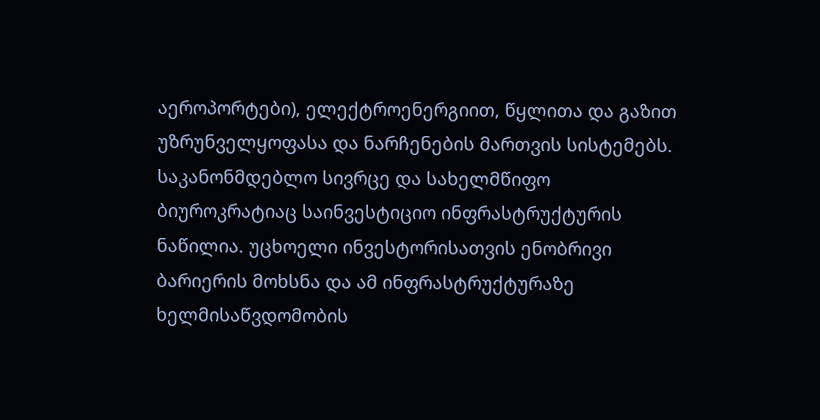აეროპორტები), ელექტროენერგიით, წყლითა და გაზით უზრუნველყოფასა და ნარჩენების მართვის სისტემებს. საკანონმდებლო სივრცე და სახელმწიფო ბიუროკრატიაც საინვესტიციო ინფრასტრუქტურის ნაწილია. უცხოელი ინვესტორისათვის ენობრივი ბარიერის მოხსნა და ამ ინფრასტრუქტურაზე ხელმისაწვდომობის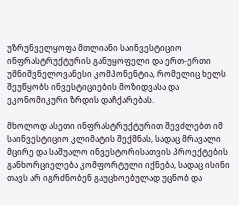უზრუნველყოფა მთლიანი საინვესტიციო ინფრასტრუქტურის განუყოფელი და ერთ-ერთი უმნიშვნელოვანესი კომპონენტია, რომელიც ხელს შეუწყობს ინვესტიციების მოზიდვასა და ეკონომიკური ზრდის დაჩქარებას.

მხოლოდ ასეთი ინფრასტრუქტურით შევძლებთ იმ საინვესტიციო კლიმატის შექმნას, სადაც მრავალი მცირე და საშუალო ინვესტორისათვის პროექტების განხორციელება კომფორტული იქნება, სადაც ისინი თავს არ იგრძნობენ გაუცხოებულად უცნობ და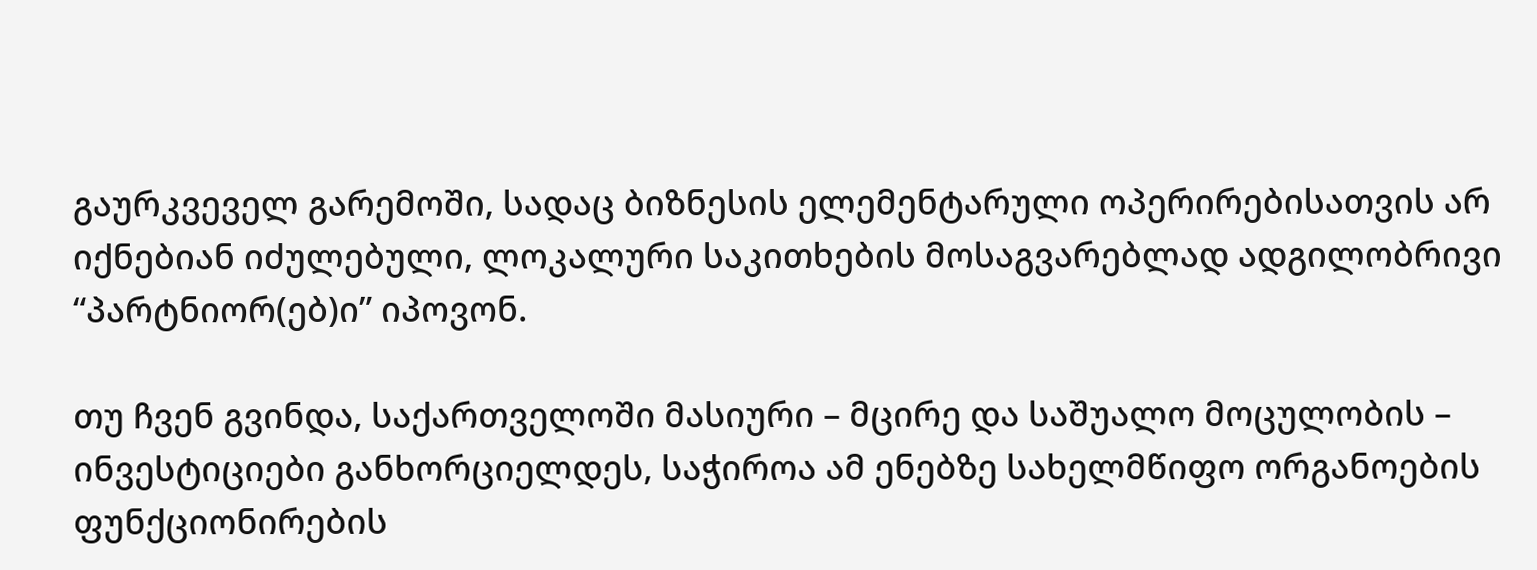გაურკვეველ გარემოში, სადაც ბიზნესის ელემენტარული ოპერირებისათვის არ იქნებიან იძულებული, ლოკალური საკითხების მოსაგვარებლად ადგილობრივი “პარტნიორ(ებ)ი” იპოვონ.

თუ ჩვენ გვინდა, საქართველოში მასიური – მცირე და საშუალო მოცულობის – ინვესტიციები განხორციელდეს, საჭიროა ამ ენებზე სახელმწიფო ორგანოების ფუნქციონირების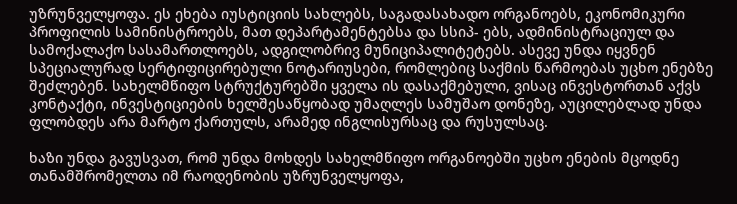უზრუნველყოფა. ეს ეხება იუსტიციის სახლებს, საგადასახადო ორგანოებს, ეკონომიკური პროფილის სამინისტროებს, მათ დეპარტამენტებსა და სსიპ- ებს, ადმინისტრაციულ და სამოქალაქო სასამართლოებს, ადგილობრივ მუნიციპალიტეტებს. ასევე უნდა იყვნენ სპეციალურად სერტიფიცირებული ნოტარიუსები, რომლებიც საქმის წარმოებას უცხო ენებზე შეძლებენ. სახელმწიფო სტრუქტურებში ყველა ის დასაქმებული, ვისაც ინვესტორთან აქვს კონტაქტი, ინვესტიციების ხელშესაწყობად უმაღლეს სამუშაო დონეზე, აუცილებლად უნდა ფლობდეს არა მარტო ქართულს, არამედ ინგლისურსაც და რუსულსაც.

ხაზი უნდა გავუსვათ, რომ უნდა მოხდეს სახელმწიფო ორგანოებში უცხო ენების მცოდნე თანამშრომელთა იმ რაოდენობის უზრუნველყოფა,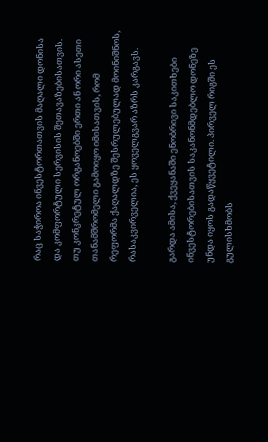რაც საჭიროა ინვესტორთათვის მაღალი დონისა და კომფორტული სერვისის შეთავაზებისათვის. თუ კონკრეტულ ორგანოებში ერთი ან ორი ასეთი თანამშრომელი გამოიყო იმისათვის, რომ რეფორმა ქაღალდზე შესრულებულად მოინიშნოს, რასაკვირველია, ეს ყოველგვარ აზრს კარგავს.

გარდა ამისა, ქვეყანაში ენობრივი საკითხები ინვესტორებისათვის საკანონმდებლო დონეზე უნდა იყოს გადაწყვეტილი. პირველ რიგში ეს გულისხმობს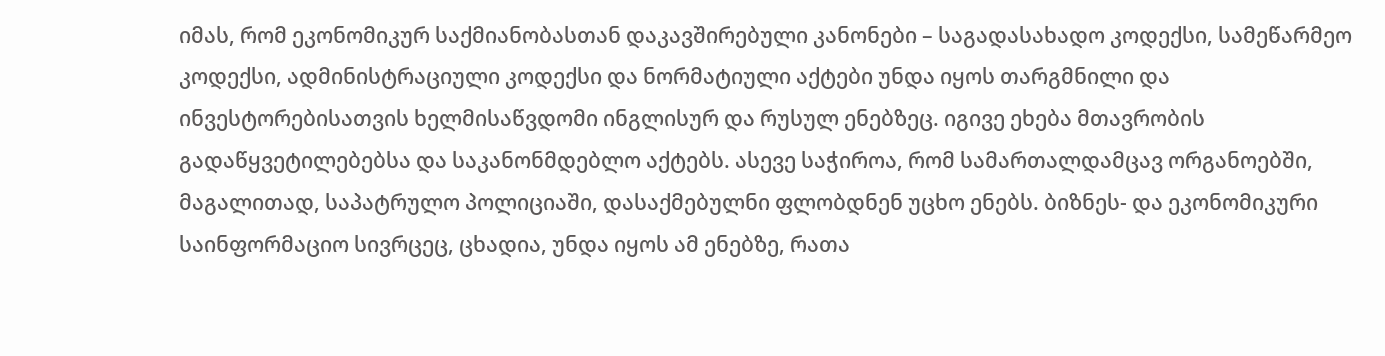იმას, რომ ეკონომიკურ საქმიანობასთან დაკავშირებული კანონები – საგადასახადო კოდექსი, სამეწარმეო კოდექსი, ადმინისტრაციული კოდექსი და ნორმატიული აქტები უნდა იყოს თარგმნილი და ინვესტორებისათვის ხელმისაწვდომი ინგლისურ და რუსულ ენებზეც. იგივე ეხება მთავრობის გადაწყვეტილებებსა და საკანონმდებლო აქტებს. ასევე საჭიროა, რომ სამართალდამცავ ორგანოებში, მაგალითად, საპატრულო პოლიციაში, დასაქმებულნი ფლობდნენ უცხო ენებს. ბიზნეს- და ეკონომიკური საინფორმაციო სივრცეც, ცხადია, უნდა იყოს ამ ენებზე, რათა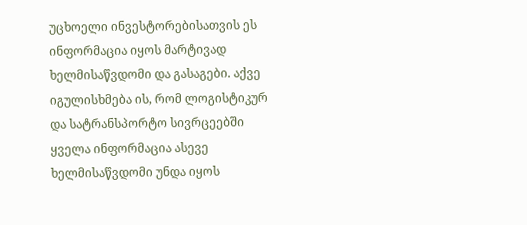უცხოელი ინვესტორებისათვის ეს ინფორმაცია იყოს მარტივად ხელმისაწვდომი და გასაგები. აქვე იგულისხმება ის, რომ ლოგისტიკურ და სატრანსპორტო სივრცეებში ყველა ინფორმაცია ასევე ხელმისაწვდომი უნდა იყოს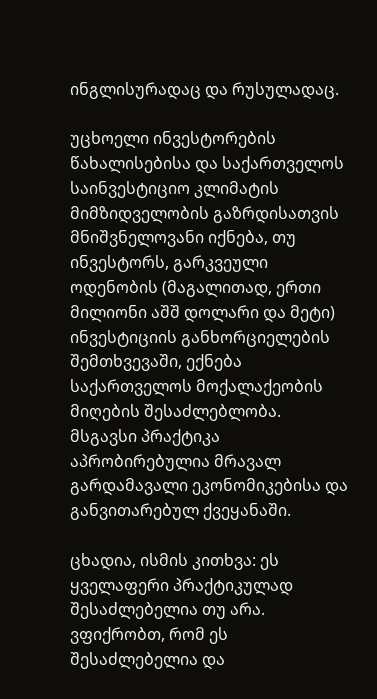ინგლისურადაც და რუსულადაც.

უცხოელი ინვესტორების წახალისებისა და საქართველოს საინვესტიციო კლიმატის მიმზიდველობის გაზრდისათვის მნიშვნელოვანი იქნება, თუ ინვესტორს, გარკვეული ოდენობის (მაგალითად, ერთი მილიონი აშშ დოლარი და მეტი) ინვესტიციის განხორციელების შემთხვევაში, ექნება საქართველოს მოქალაქეობის მიღების შესაძლებლობა. მსგავსი პრაქტიკა აპრობირებულია მრავალ გარდამავალი ეკონომიკებისა და განვითარებულ ქვეყანაში.

ცხადია, ისმის კითხვა: ეს ყველაფერი პრაქტიკულად შესაძლებელია თუ არა. ვფიქრობთ, რომ ეს შესაძლებელია და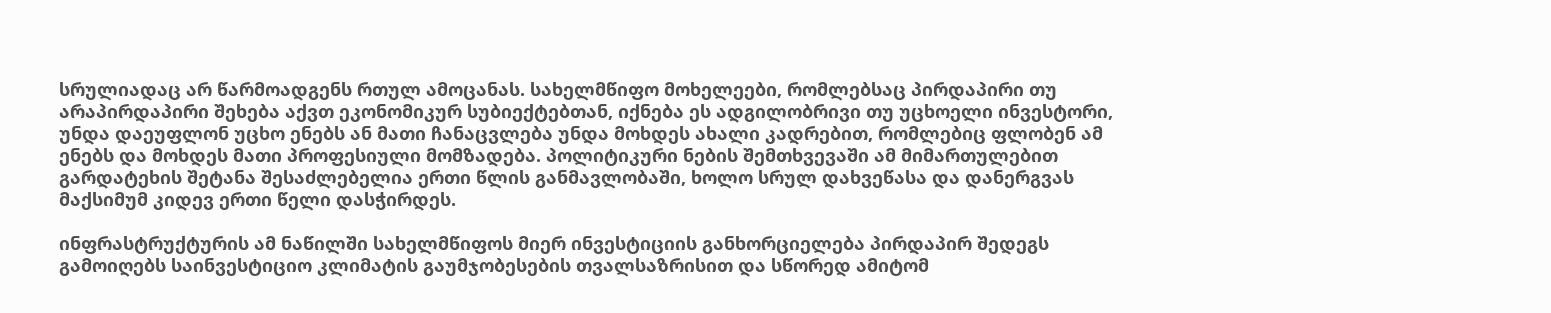სრულიადაც არ წარმოადგენს რთულ ამოცანას. სახელმწიფო მოხელეები, რომლებსაც პირდაპირი თუ არაპირდაპირი შეხება აქვთ ეკონომიკურ სუბიექტებთან, იქნება ეს ადგილობრივი თუ უცხოელი ინვესტორი, უნდა დაეუფლონ უცხო ენებს ან მათი ჩანაცვლება უნდა მოხდეს ახალი კადრებით, რომლებიც ფლობენ ამ ენებს და მოხდეს მათი პროფესიული მომზადება. პოლიტიკური ნების შემთხვევაში ამ მიმართულებით გარდატეხის შეტანა შესაძლებელია ერთი წლის განმავლობაში, ხოლო სრულ დახვეწასა და დანერგვას მაქსიმუმ კიდევ ერთი წელი დასჭირდეს.

ინფრასტრუქტურის ამ ნაწილში სახელმწიფოს მიერ ინვესტიციის განხორციელება პირდაპირ შედეგს გამოიღებს საინვესტიციო კლიმატის გაუმჯობესების თვალსაზრისით და სწორედ ამიტომ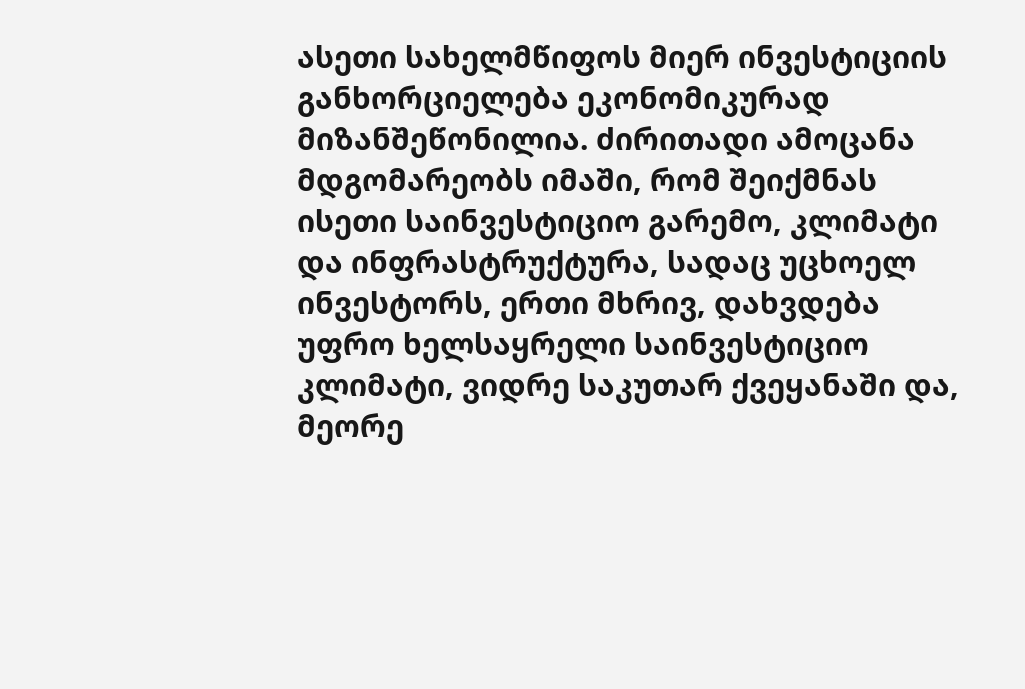ასეთი სახელმწიფოს მიერ ინვესტიციის განხორციელება ეკონომიკურად მიზანშეწონილია. ძირითადი ამოცანა მდგომარეობს იმაში, რომ შეიქმნას ისეთი საინვესტიციო გარემო, კლიმატი და ინფრასტრუქტურა, სადაც უცხოელ ინვესტორს, ერთი მხრივ, დახვდება უფრო ხელსაყრელი საინვესტიციო კლიმატი, ვიდრე საკუთარ ქვეყანაში და, მეორე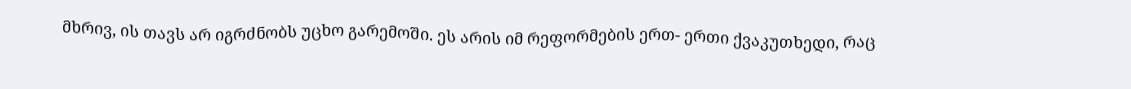მხრივ, ის თავს არ იგრძნობს უცხო გარემოში. ეს არის იმ რეფორმების ერთ- ერთი ქვაკუთხედი, რაც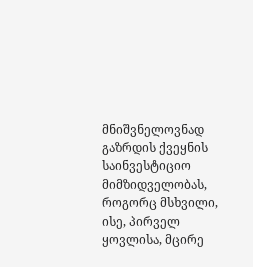მნიშვნელოვნად გაზრდის ქვეყნის საინვესტიციო მიმზიდველობას, როგორც მსხვილი, ისე, პირველ ყოვლისა, მცირე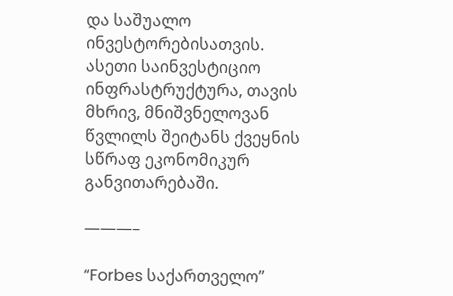და საშუალო ინვესტორებისათვის. ასეთი საინვესტიციო ინფრასტრუქტურა, თავის მხრივ, მნიშვნელოვან წვლილს შეიტანს ქვეყნის სწრაფ ეკონომიკურ განვითარებაში.

———–

“Forbes საქართველო”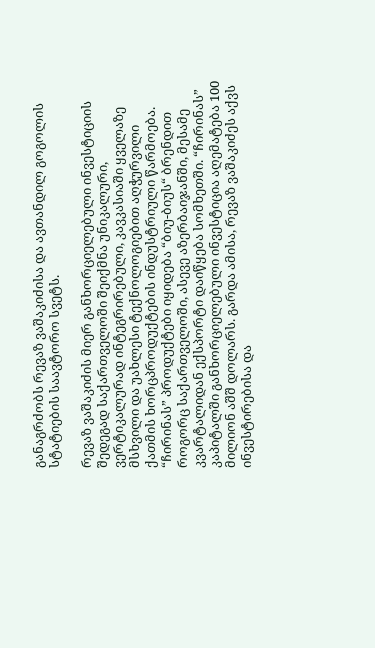განაგრძობს რევაზ ვაშაკიძისა და ავთანდილ გოგოლის სტატიების საავტორო სვეტს.

რევაზ ვაშაკიძის მიერ განხორციელებული ინვესტიციის შედეგად საქართველოში შეიქმნა უნიკალური, ვერტიკალურად ინტეგრირებული, კავკასიაში ყველაზე მსხვილი და უახლესი ტექნოლოგიებით აღჭურვილი ქათმის ხორცპროდუქტების ინდუსტრიული წარმოება. “ჩირინას” პროდუქტები იყიდება “ბიუ-ბიუს“ ბრენდით როგორც საქართველოში, ასევე აზერბაიჯანში, მესამე კვარტალიდან ექსპორტი დაიწყება სომხეთში. “ჩირინას” კაპიტალში განხორციელებული ინვესტიცია აღემატება 100 მილიონ აშშ დოლარს. გარდა ამისა, რევაზ ვაშაკიძეს აქვს ინვესტირებისა და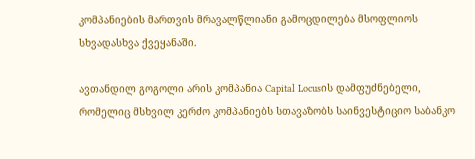კომპანიების მართვის მრავალწლიანი გამოცდილება მსოფლიოს სხვადასხვა ქვეყანაში.

ავთანდილ გოგოლი არის კომპანია Capital Locusის დამფუძნებელი, რომელიც მსხვილ კერძო კომპანიებს სთავაზობს საინვესტიციო საბანკო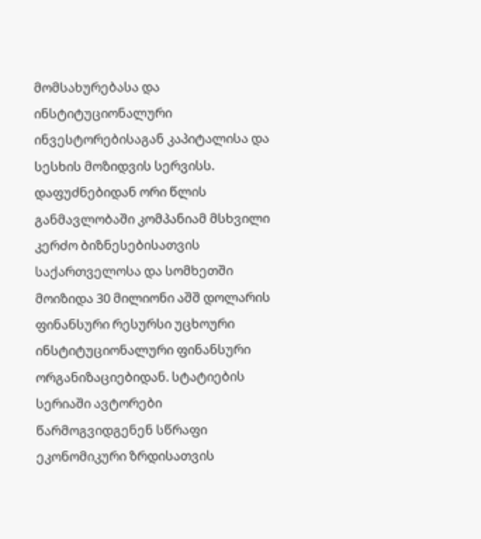მომსახურებასა და ინსტიტუციონალური ინვესტორებისაგან კაპიტალისა და სესხის მოზიდვის სერვისს. დაფუძნებიდან ორი წლის განმავლობაში კომპანიამ მსხვილი კერძო ბიზნესებისათვის საქართველოსა და სომხეთში მოიზიდა 30 მილიონი აშშ დოლარის ფინანსური რესურსი უცხოური ინსტიტუციონალური ფინანსური ორგანიზაციებიდან. სტატიების სერიაში ავტორები წარმოგვიდგენენ სწრაფი ეკონომიკური ზრდისათვის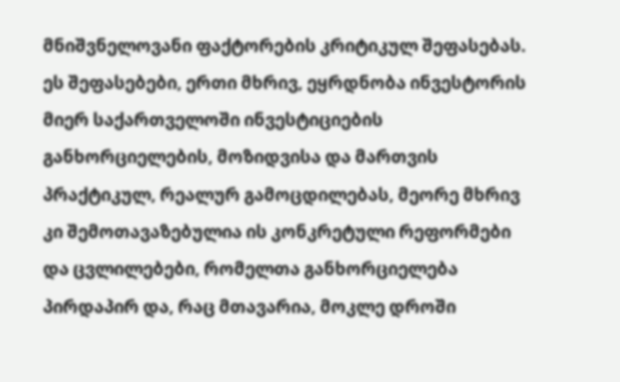მნიშვნელოვანი ფაქტორების კრიტიკულ შეფასებას. ეს შეფასებები, ერთი მხრივ, ეყრდნობა ინვესტორის მიერ საქართველოში ინვესტიციების განხორციელების, მოზიდვისა და მართვის პრაქტიკულ, რეალურ გამოცდილებას, მეორე მხრივ კი შემოთავაზებულია ის კონკრეტული რეფორმები და ცვლილებები, რომელთა განხორციელება პირდაპირ და, რაც მთავარია, მოკლე დროში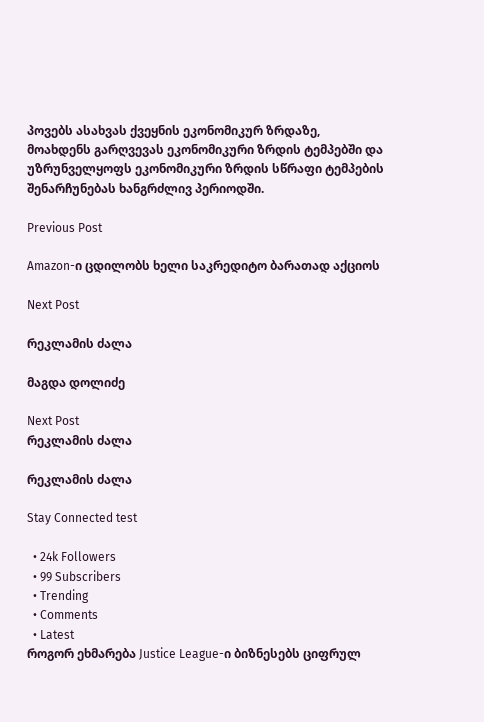პოვებს ასახვას ქვეყნის ეკონომიკურ ზრდაზე, მოახდენს გარღვევას ეკონომიკური ზრდის ტემპებში და უზრუნველყოფს ეკონომიკური ზრდის სწრაფი ტემპების შენარჩუნებას ხანგრძლივ პერიოდში.

Previous Post

Amazon-ი ცდილობს ხელი საკრედიტო ბარათად აქციოს

Next Post

რეკლამის ძალა

მაგდა დოლიძე

Next Post
რეკლამის ძალა

რეკლამის ძალა

Stay Connected test

  • 24k Followers
  • 99 Subscribers
  • Trending
  • Comments
  • Latest
როგორ ეხმარება Justice League-ი ბიზნესებს ციფრულ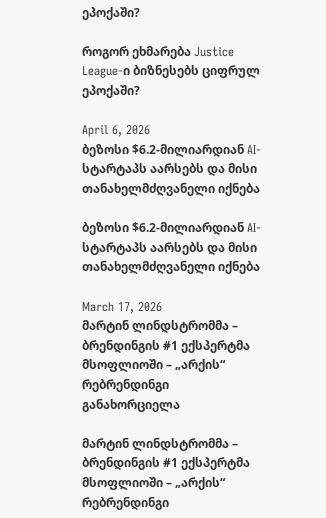ეპოქაში?

როგორ ეხმარება Justice League-ი ბიზნესებს ციფრულ ეპოქაში?

April 6, 2026
ბეზოსი $6.2-მილიარდიან AI-სტარტაპს აარსებს და მისი თანახელმძღვანელი იქნება

ბეზოსი $6.2-მილიარდიან AI-სტარტაპს აარსებს და მისი თანახელმძღვანელი იქნება

March 17, 2026
მარტინ ლინდსტრომმა – ბრენდინგის #1 ექსპერტმა მსოფლიოში – „არქის“ რებრენდინგი განახორციელა

მარტინ ლინდსტრომმა – ბრენდინგის #1 ექსპერტმა მსოფლიოში – „არქის“ რებრენდინგი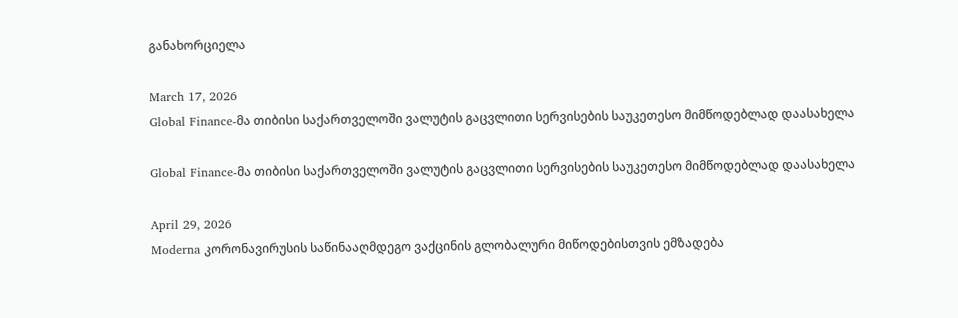განახორციელა

March 17, 2026
Global Finance-მა თიბისი საქართველოში ვალუტის გაცვლითი სერვისების საუკეთესო მიმწოდებლად დაასახელა

Global Finance-მა თიბისი საქართველოში ვალუტის გაცვლითი სერვისების საუკეთესო მიმწოდებლად დაასახელა

April 29, 2026
Moderna კორონავირუსის საწინააღმდეგო ვაქცინის გლობალური მიწოდებისთვის ემზადება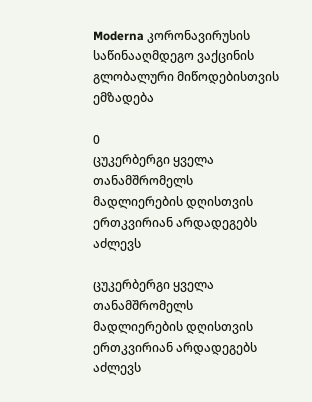Moderna კორონავირუსის საწინააღმდეგო ვაქცინის გლობალური მიწოდებისთვის ემზადება

0
ცუკერბერგი ყველა თანამშრომელს მადლიერების დღისთვის ერთკვირიან არდადეგებს აძლევს

ცუკერბერგი ყველა თანამშრომელს მადლიერების დღისთვის ერთკვირიან არდადეგებს აძლევს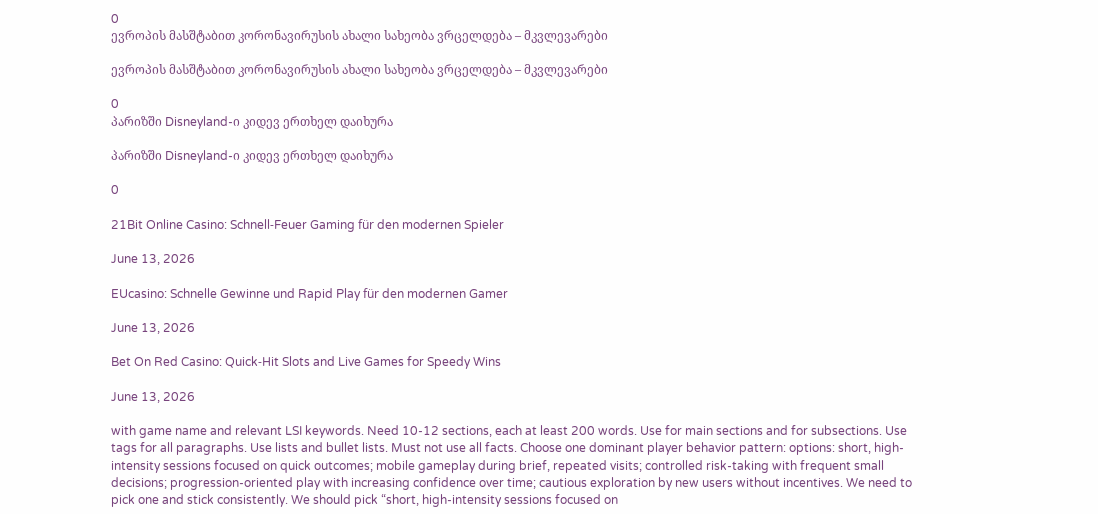0
ევროპის მასშტაბით კორონავირუსის ახალი სახეობა ვრცელდება – მკვლევარები

ევროპის მასშტაბით კორონავირუსის ახალი სახეობა ვრცელდება – მკვლევარები

0
პარიზში Disneyland-ი კიდევ ერთხელ დაიხურა

პარიზში Disneyland-ი კიდევ ერთხელ დაიხურა

0

21Bit Online Casino: Schnell‑Feuer Gaming für den modernen Spieler

June 13, 2026

EUcasino: Schnelle Gewinne und Rapid Play für den modernen Gamer

June 13, 2026

Bet On Red Casino: Quick‑Hit Slots and Live Games for Speedy Wins

June 13, 2026

with game name and relevant LSI keywords. Need 10-12 sections, each at least 200 words. Use for main sections and for subsections. Use tags for all paragraphs. Use lists and bullet lists. Must not use all facts. Choose one dominant player behavior pattern: options: short, high-intensity sessions focused on quick outcomes; mobile gameplay during brief, repeated visits; controlled risk-taking with frequent small decisions; progression-oriented play with increasing confidence over time; cautious exploration by new users without incentives. We need to pick one and stick consistently. We should pick “short, high-intensity sessions focused on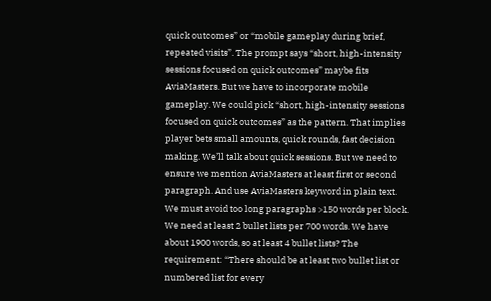quick outcomes” or “mobile gameplay during brief, repeated visits”. The prompt says “short, high-intensity sessions focused on quick outcomes” maybe fits AviaMasters. But we have to incorporate mobile gameplay. We could pick “short, high-intensity sessions focused on quick outcomes” as the pattern. That implies player bets small amounts, quick rounds, fast decision making. We’ll talk about quick sessions. But we need to ensure we mention AviaMasters at least first or second paragraph. And use AviaMasters keyword in plain text. We must avoid too long paragraphs >150 words per block. We need at least 2 bullet lists per 700 words. We have about 1900 words, so at least 4 bullet lists? The requirement: “There should be at least two bullet list or numbered list for every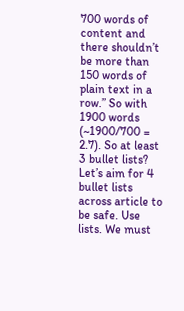700 words of content and there shouldn’t be more than 150 words of plain text in a row.” So with 1900 words (~1900/700 = 2.7). So at least 3 bullet lists? Let’s aim for 4 bullet lists across article to be safe. Use lists. We must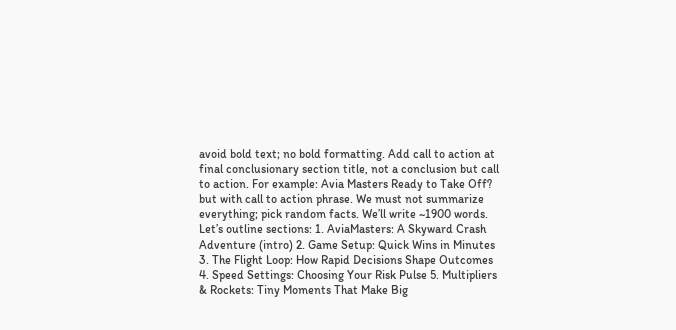avoid bold text; no bold formatting. Add call to action at final conclusionary section title, not a conclusion but call to action. For example: Avia Masters Ready to Take Off? but with call to action phrase. We must not summarize everything; pick random facts. We’ll write ~1900 words. Let’s outline sections: 1. AviaMasters: A Skyward Crash Adventure (intro) 2. Game Setup: Quick Wins in Minutes 3. The Flight Loop: How Rapid Decisions Shape Outcomes 4. Speed Settings: Choosing Your Risk Pulse 5. Multipliers & Rockets: Tiny Moments That Make Big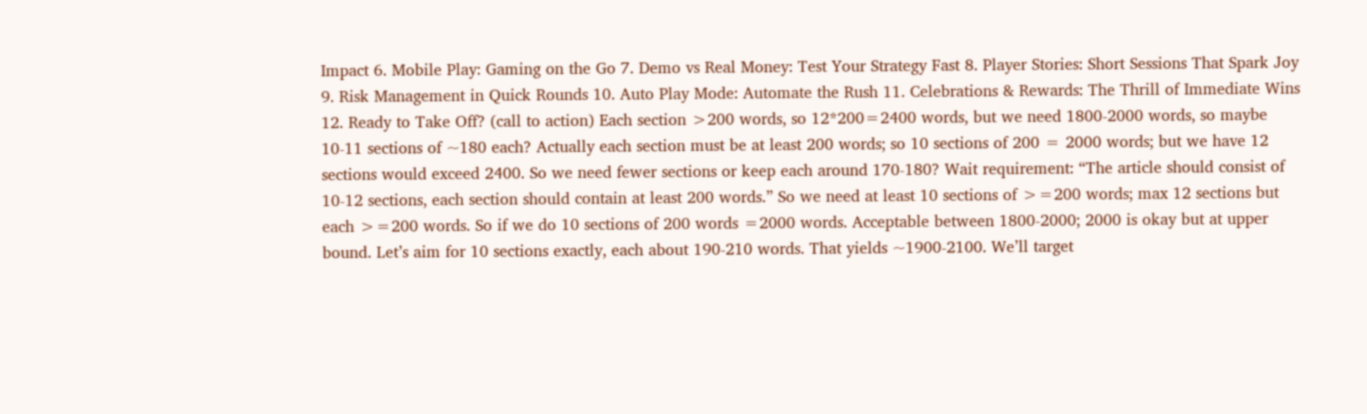Impact 6. Mobile Play: Gaming on the Go 7. Demo vs Real Money: Test Your Strategy Fast 8. Player Stories: Short Sessions That Spark Joy 9. Risk Management in Quick Rounds 10. Auto Play Mode: Automate the Rush 11. Celebrations & Rewards: The Thrill of Immediate Wins 12. Ready to Take Off? (call to action) Each section >200 words, so 12*200=2400 words, but we need 1800-2000 words, so maybe 10-11 sections of ~180 each? Actually each section must be at least 200 words; so 10 sections of 200 = 2000 words; but we have 12 sections would exceed 2400. So we need fewer sections or keep each around 170-180? Wait requirement: “The article should consist of 10-12 sections, each section should contain at least 200 words.” So we need at least 10 sections of >=200 words; max 12 sections but each >=200 words. So if we do 10 sections of 200 words =2000 words. Acceptable between 1800-2000; 2000 is okay but at upper bound. Let’s aim for 10 sections exactly, each about 190-210 words. That yields ~1900-2100. We’ll target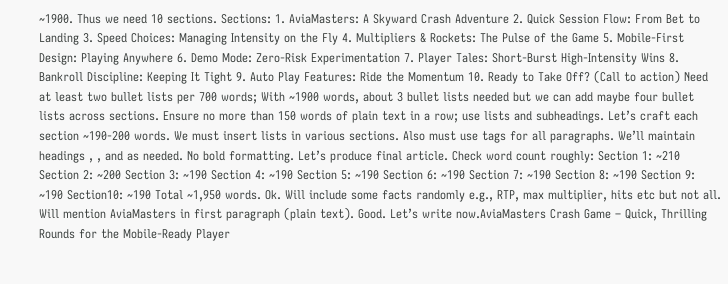~1900. Thus we need 10 sections. Sections: 1. AviaMasters: A Skyward Crash Adventure 2. Quick Session Flow: From Bet to Landing 3. Speed Choices: Managing Intensity on the Fly 4. Multipliers & Rockets: The Pulse of the Game 5. Mobile‑First Design: Playing Anywhere 6. Demo Mode: Zero‑Risk Experimentation 7. Player Tales: Short‑Burst High‑Intensity Wins 8. Bankroll Discipline: Keeping It Tight 9. Auto Play Features: Ride the Momentum 10. Ready to Take Off? (Call to action) Need at least two bullet lists per 700 words; With ~1900 words, about 3 bullet lists needed but we can add maybe four bullet lists across sections. Ensure no more than 150 words of plain text in a row; use lists and subheadings. Let’s craft each section ~190-200 words. We must insert lists in various sections. Also must use tags for all paragraphs. We’ll maintain headings , , and as needed. No bold formatting. Let’s produce final article. Check word count roughly: Section 1: ~210 Section 2: ~200 Section 3: ~190 Section 4: ~190 Section 5: ~190 Section 6: ~190 Section 7: ~190 Section 8: ~190 Section 9: ~190 Section10: ~190 Total ~1,950 words. Ok. Will include some facts randomly e.g., RTP, max multiplier, hits etc but not all. Will mention AviaMasters in first paragraph (plain text). Good. Let’s write now.AviaMasters Crash Game – Quick, Thrilling Rounds for the Mobile‑Ready Player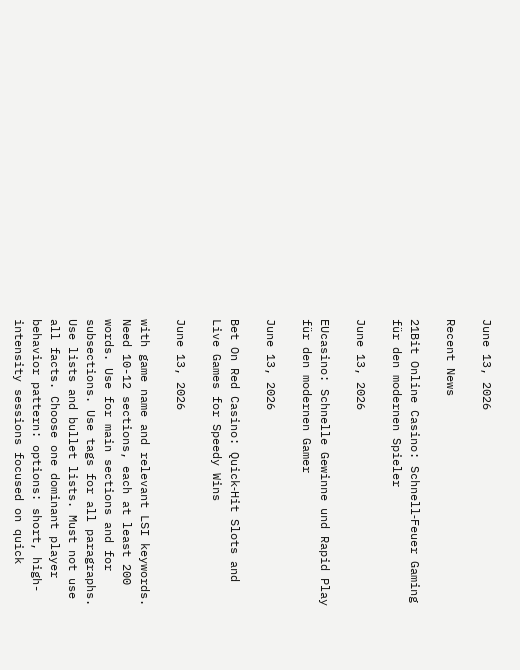June 13, 2026

Recent News

21Bit Online Casino: Schnell‑Feuer Gaming für den modernen Spieler

June 13, 2026

EUcasino: Schnelle Gewinne und Rapid Play für den modernen Gamer

June 13, 2026

Bet On Red Casino: Quick‑Hit Slots and Live Games for Speedy Wins

June 13, 2026

with game name and relevant LSI keywords. Need 10-12 sections, each at least 200 words. Use for main sections and for subsections. Use tags for all paragraphs. Use lists and bullet lists. Must not use all facts. Choose one dominant player behavior pattern: options: short, high-intensity sessions focused on quick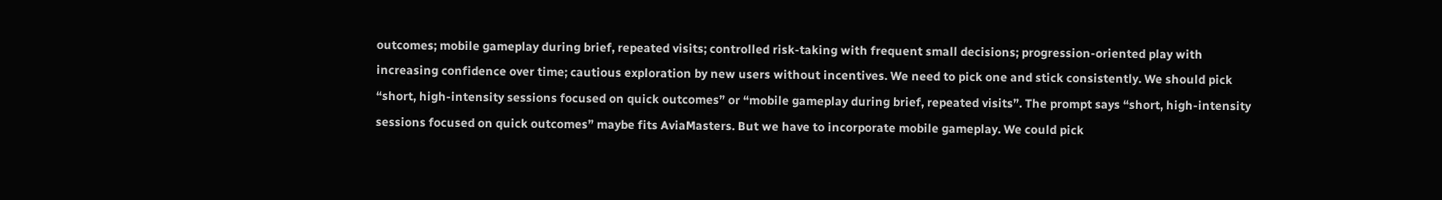outcomes; mobile gameplay during brief, repeated visits; controlled risk-taking with frequent small decisions; progression-oriented play with increasing confidence over time; cautious exploration by new users without incentives. We need to pick one and stick consistently. We should pick “short, high-intensity sessions focused on quick outcomes” or “mobile gameplay during brief, repeated visits”. The prompt says “short, high-intensity sessions focused on quick outcomes” maybe fits AviaMasters. But we have to incorporate mobile gameplay. We could pick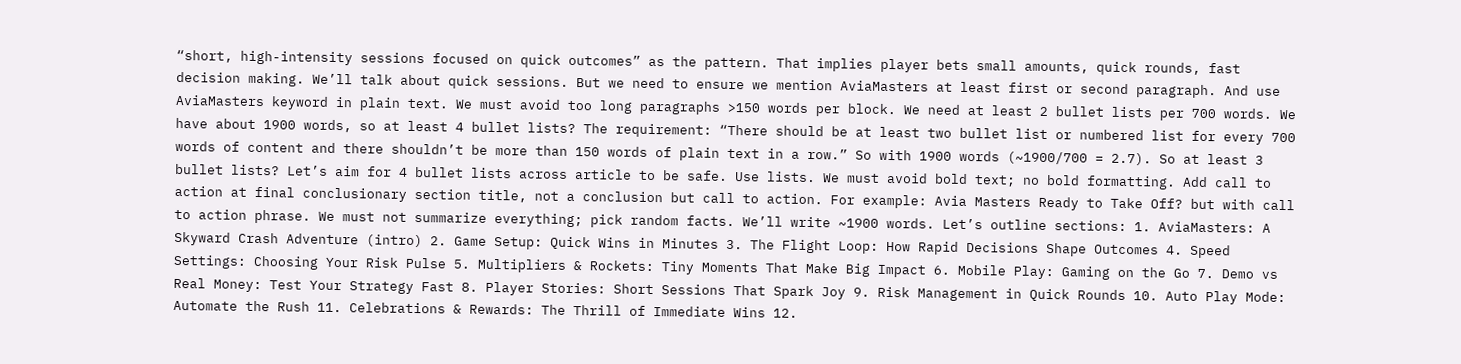“short, high-intensity sessions focused on quick outcomes” as the pattern. That implies player bets small amounts, quick rounds, fast decision making. We’ll talk about quick sessions. But we need to ensure we mention AviaMasters at least first or second paragraph. And use AviaMasters keyword in plain text. We must avoid too long paragraphs >150 words per block. We need at least 2 bullet lists per 700 words. We have about 1900 words, so at least 4 bullet lists? The requirement: “There should be at least two bullet list or numbered list for every 700 words of content and there shouldn’t be more than 150 words of plain text in a row.” So with 1900 words (~1900/700 = 2.7). So at least 3 bullet lists? Let’s aim for 4 bullet lists across article to be safe. Use lists. We must avoid bold text; no bold formatting. Add call to action at final conclusionary section title, not a conclusion but call to action. For example: Avia Masters Ready to Take Off? but with call to action phrase. We must not summarize everything; pick random facts. We’ll write ~1900 words. Let’s outline sections: 1. AviaMasters: A Skyward Crash Adventure (intro) 2. Game Setup: Quick Wins in Minutes 3. The Flight Loop: How Rapid Decisions Shape Outcomes 4. Speed Settings: Choosing Your Risk Pulse 5. Multipliers & Rockets: Tiny Moments That Make Big Impact 6. Mobile Play: Gaming on the Go 7. Demo vs Real Money: Test Your Strategy Fast 8. Player Stories: Short Sessions That Spark Joy 9. Risk Management in Quick Rounds 10. Auto Play Mode: Automate the Rush 11. Celebrations & Rewards: The Thrill of Immediate Wins 12.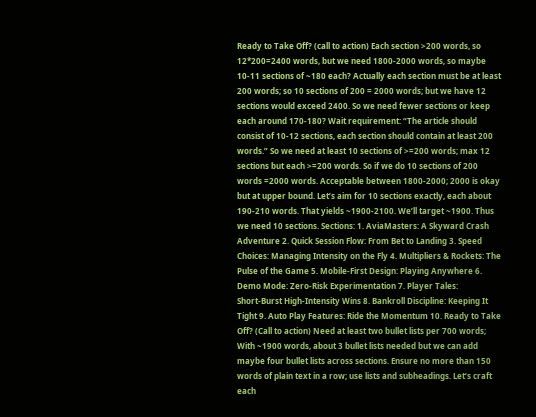Ready to Take Off? (call to action) Each section >200 words, so 12*200=2400 words, but we need 1800-2000 words, so maybe 10-11 sections of ~180 each? Actually each section must be at least 200 words; so 10 sections of 200 = 2000 words; but we have 12 sections would exceed 2400. So we need fewer sections or keep each around 170-180? Wait requirement: “The article should consist of 10-12 sections, each section should contain at least 200 words.” So we need at least 10 sections of >=200 words; max 12 sections but each >=200 words. So if we do 10 sections of 200 words =2000 words. Acceptable between 1800-2000; 2000 is okay but at upper bound. Let’s aim for 10 sections exactly, each about 190-210 words. That yields ~1900-2100. We’ll target ~1900. Thus we need 10 sections. Sections: 1. AviaMasters: A Skyward Crash Adventure 2. Quick Session Flow: From Bet to Landing 3. Speed Choices: Managing Intensity on the Fly 4. Multipliers & Rockets: The Pulse of the Game 5. Mobile‑First Design: Playing Anywhere 6. Demo Mode: Zero‑Risk Experimentation 7. Player Tales: Short‑Burst High‑Intensity Wins 8. Bankroll Discipline: Keeping It Tight 9. Auto Play Features: Ride the Momentum 10. Ready to Take Off? (Call to action) Need at least two bullet lists per 700 words; With ~1900 words, about 3 bullet lists needed but we can add maybe four bullet lists across sections. Ensure no more than 150 words of plain text in a row; use lists and subheadings. Let’s craft each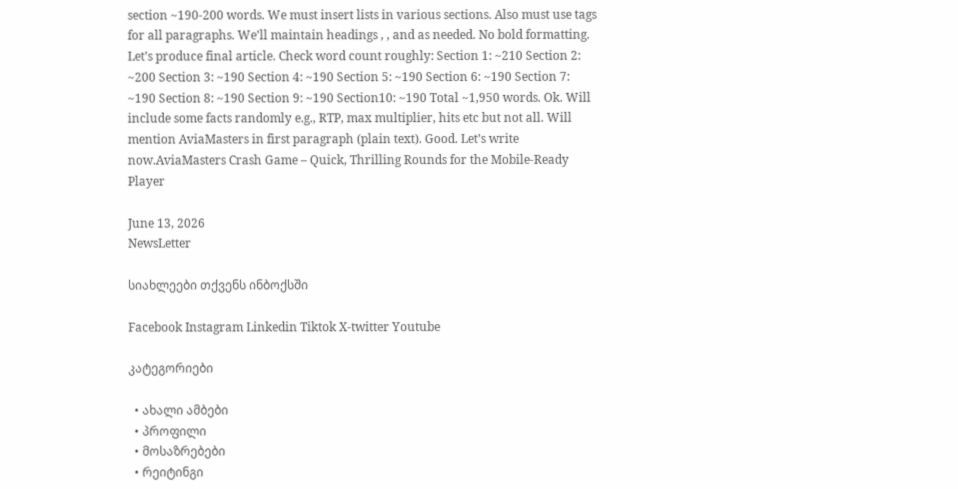section ~190-200 words. We must insert lists in various sections. Also must use tags for all paragraphs. We’ll maintain headings , , and as needed. No bold formatting. Let’s produce final article. Check word count roughly: Section 1: ~210 Section 2: ~200 Section 3: ~190 Section 4: ~190 Section 5: ~190 Section 6: ~190 Section 7: ~190 Section 8: ~190 Section 9: ~190 Section10: ~190 Total ~1,950 words. Ok. Will include some facts randomly e.g., RTP, max multiplier, hits etc but not all. Will mention AviaMasters in first paragraph (plain text). Good. Let’s write now.AviaMasters Crash Game – Quick, Thrilling Rounds for the Mobile‑Ready Player

June 13, 2026
NewsLetter

სიახლეები თქვენს ინბოქსში

Facebook Instagram Linkedin Tiktok X-twitter Youtube

კატეგორიები

  • ახალი ამბები
  • პროფილი
  • მოსაზრებები
  • რეიტინგი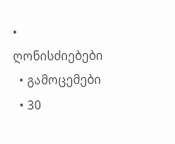• ღონისძიებები
  • გამოცემები
  • 30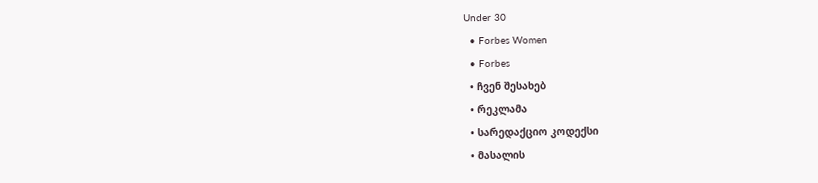Under 30
  • Forbes Women
  • Forbes
  • ჩვენ შესახებ
  • რეკლამა
  • სარედაქციო კოდექსი
  • მასალის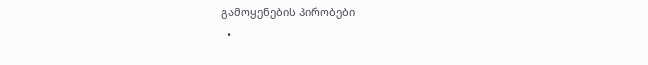გამოყენების პირობები
  •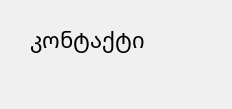კონტაქტი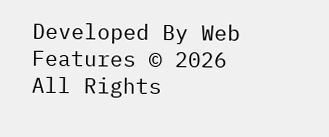Developed By Web Features © 2026 All Rights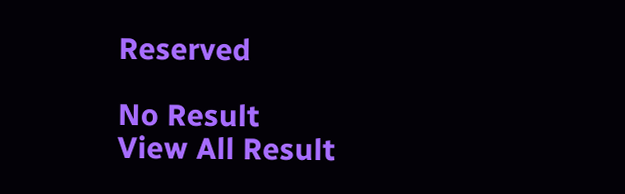Reserved

No Result
View All Result